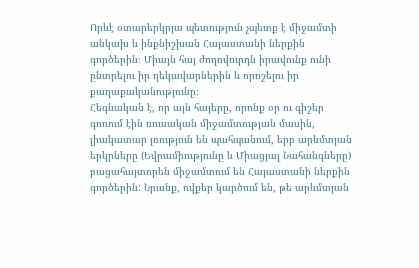Որևէ օտարերկրյա պետություն չպետք է միջամտի անկախ և ինքնիշխան Հայաստանի ներքին գործերին։ Միայն հայ ժողովուրդն իրավունք ունի ընտրելու իր ղեկավարներին և որոշելու իր քաղաքականությունը։
Հեգնական է, որ այն հայերը, որոնք օր ու գիշեր գոռում էին ռուսական միջամտության մասին, լիակատար լռություն են պահպանում, երբ արևմտյան երկրները (Եվրամիությունը և Միացյալ Նահանգները) բացահայտորեն միջամտում են Հայաստանի ներքին գործերին: Նրանք, ովքեր կարծում են, թե արևմտյան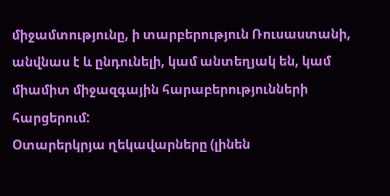միջամտությունը, ի տարբերություն Ռուսաստանի, անվնաս է և ընդունելի, կամ անտեղյակ են, կամ միամիտ միջազգային հարաբերությունների հարցերում:
Օտարերկրյա ղեկավարները (լինեն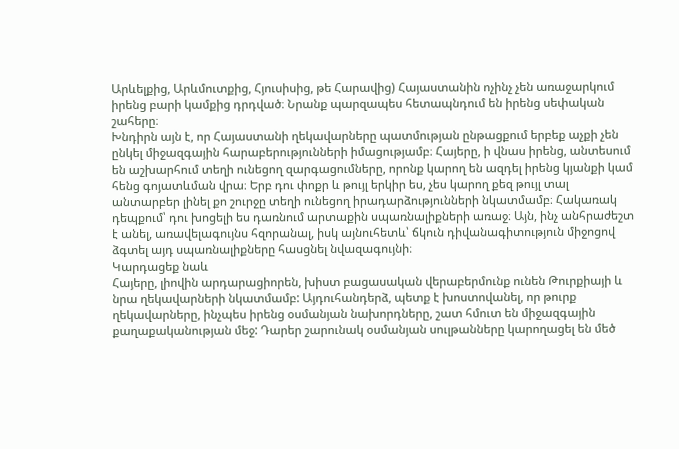Արևելքից, Արևմուտքից, Հյուսիսից, թե Հարավից) Հայաստանին ոչինչ չեն առաջարկում իրենց բարի կամքից դրդված։ Նրանք պարզապես հետապնդում են իրենց սեփական շահերը։
Խնդիրն այն է, որ Հայաստանի ղեկավարները պատմության ընթացքում երբեք աչքի չեն ընկել միջազգային հարաբերությունների իմացությամբ։ Հայերը, ի վնաս իրենց, անտեսում են աշխարհում տեղի ունեցող զարգացումները, որոնք կարող են ազդել իրենց կյանքի կամ հենց գոյատևման վրա։ Երբ դու փոքր և թույլ երկիր ես, չես կարող քեզ թույլ տալ անտարբեր լինել քո շուրջը տեղի ունեցող իրադարձությունների նկատմամբ։ Հակառակ դեպքում՝ դու խոցելի ես դառնում արտաքին սպառնալիքների առաջ։ Այն, ինչ անհրաժեշտ է անել, առավելագույնս հզորանալ, իսկ այնուհետև՝ ճկուն դիվանագիտություն միջոցով ձգտել այդ սպառնալիքները հասցնել նվազագույնի։
Կարդացեք նաև
Հայերը, լիովին արդարացիորեն, խիստ բացասական վերաբերմունք ունեն Թուրքիայի և նրա ղեկավարների նկատմամբ: Այդուհանդերձ, պետք է խոստովանել, որ թուրք ղեկավարները, ինչպես իրենց օսմանյան նախորդները, շատ հմուտ են միջազգային քաղաքականության մեջ: Դարեր շարունակ օսմանյան սուլթանները կարողացել են մեծ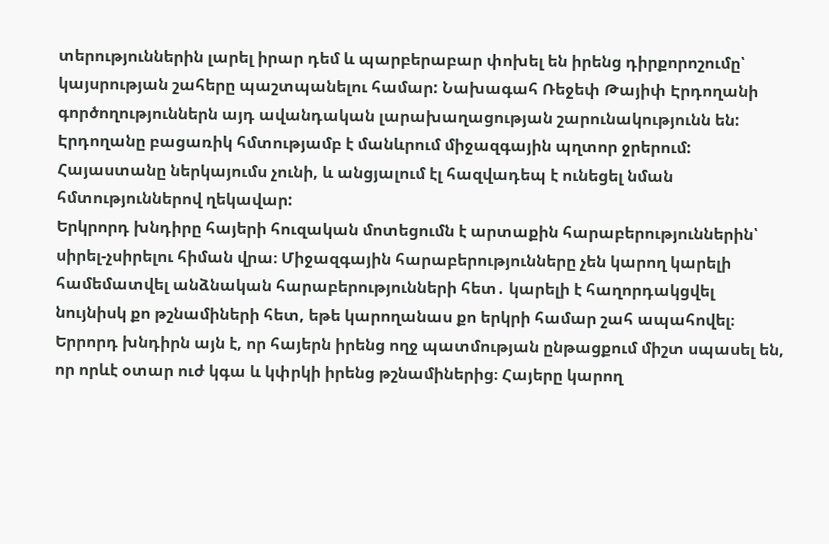տերություններին լարել իրար դեմ և պարբերաբար փոխել են իրենց դիրքորոշումը՝ կայսրության շահերը պաշտպանելու համար: Նախագահ Ռեջեփ Թայիփ Էրդողանի գործողություններն այդ ավանդական լարախաղացության շարունակությունն են: Էրդողանը բացառիկ հմտությամբ է մանևրում միջազգային պղտոր ջրերում: Հայաստանը ներկայումս չունի, և անցյալում էլ հազվադեպ է ունեցել նման հմտություններով ղեկավար:
Երկրորդ խնդիրը հայերի հուզական մոտեցումն է արտաքին հարաբերություններին՝ սիրել-չսիրելու հիման վրա։ Միջազգային հարաբերությունները չեն կարող կարելի համեմատվել անձնական հարաբերությունների հետ․ կարելի է հաղորդակցվել նույնիսկ քո թշնամիների հետ, եթե կարողանաս քո երկրի համար շահ ապահովել։
Երրորդ խնդիրն այն է, որ հայերն իրենց ողջ պատմության ընթացքում միշտ սպասել են, որ որևէ օտար ուժ կգա և կփրկի իրենց թշնամիներից։ Հայերը կարող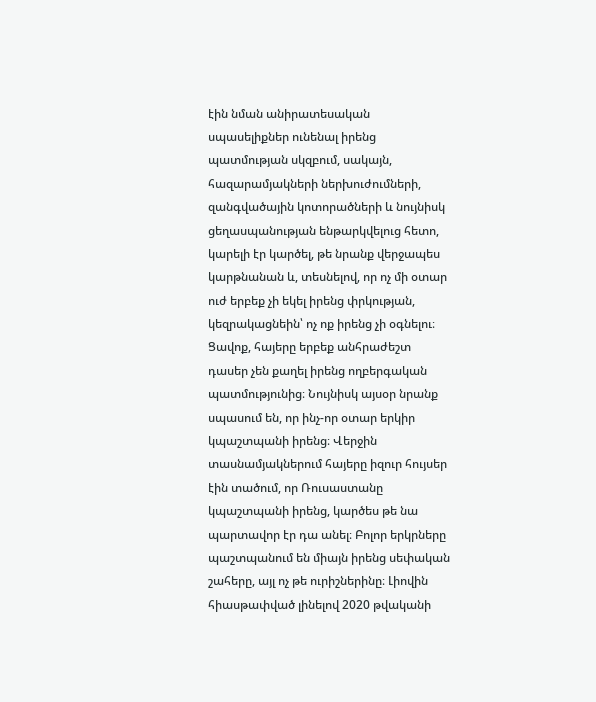էին նման անիրատեսական սպասելիքներ ունենալ իրենց պատմության սկզբում, սակայն, հազարամյակների ներխուժումների, զանգվածային կոտորածների և նույնիսկ ցեղասպանության ենթարկվելուց հետո, կարելի էր կարծել, թե նրանք վերջապես կարթնանան և, տեսնելով, որ ոչ մի օտար ուժ երբեք չի եկել իրենց փրկության, կեզրակացնեին՝ ոչ ոք իրենց չի օգնելու։
Ցավոք, հայերը երբեք անհրաժեշտ դասեր չեն քաղել իրենց ողբերգական պատմությունից։ Նույնիսկ այսօր նրանք սպասում են, որ ինչ-որ օտար երկիր կպաշտպանի իրենց։ Վերջին տասնամյակներում հայերը իզուր հույսեր էին տածում, որ Ռուսաստանը կպաշտպանի իրենց, կարծես թե նա պարտավոր էր դա անել։ Բոլոր երկրները պաշտպանում են միայն իրենց սեփական շահերը, այլ ոչ թե ուրիշներինը։ Լիովին հիասթափված լինելով 2020 թվականի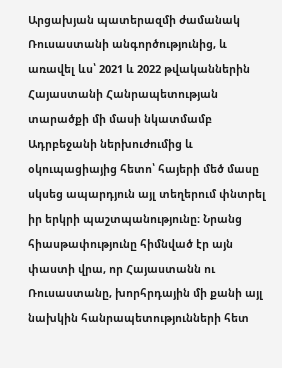Արցախյան պատերազմի ժամանակ Ռուսաստանի անգործությունից, և առավել ևս՝ 2021 և 2022 թվականներին Հայաստանի Հանրապետության տարածքի մի մասի նկատմամբ Ադրբեջանի ներխուժումից և օկուպացիայից հետո՝ հայերի մեծ մասը սկսեց ապարդյուն այլ տեղերում փնտրել իր երկրի պաշտպանությունը։ Նրանց հիասթափությունը հիմնված էր այն փաստի վրա, որ Հայաստանն ու Ռուսաստանը, խորհրդային մի քանի այլ նախկին հանրապետությունների հետ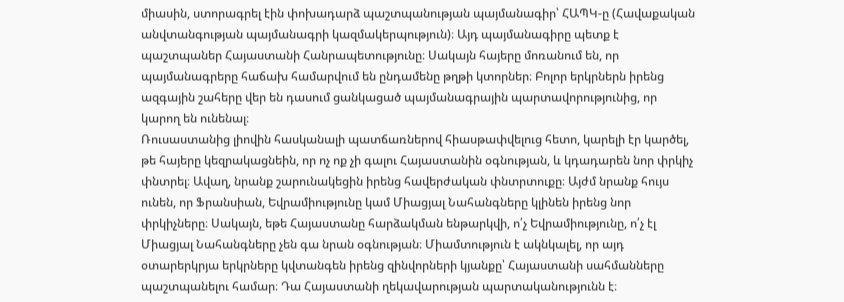միասին, ստորագրել էին փոխադարձ պաշտպանության պայմանագիր՝ ՀԱՊԿ-ը (Հավաքական անվտանգության պայմանագրի կազմակերպություն)։ Այդ պայմանագիրը պետք է պաշտպաներ Հայաստանի Հանրապետությունը։ Սակայն հայերը մոռանում են, որ պայմանագրերը հաճախ համարվում են ընդամենը թղթի կտորներ։ Բոլոր երկրներն իրենց ազգային շահերը վեր են դասում ցանկացած պայմանագրային պարտավորությունից, որ կարող են ունենալ։
Ռուսաստանից լիովին հասկանալի պատճառներով հիասթափվելուց հետո, կարելի էր կարծել, թե հայերը կեզրակացնեին, որ ոչ ոք չի գալու Հայաստանին օգնության, և կդադարեն նոր փրկիչ փնտրել։ Ավաղ, նրանք շարունակեցին իրենց հավերժական փնտրտուքը։ Այժմ նրանք հույս ունեն, որ Ֆրանսիան, Եվրամիությունը կամ Միացյալ Նահանգները կլինեն իրենց նոր փրկիչները։ Սակայն, եթե Հայաստանը հարձակման ենթարկվի, ո՛չ Եվրամիությունը, ո՛չ էլ Միացյալ Նահանգները չեն գա նրան օգնության։ Միամտություն է ակնկալել, որ այդ օտարերկրյա երկրները կվտանգեն իրենց զինվորների կյանքը՝ Հայաստանի սահմանները պաշտպանելու համար։ Դա Հայաստանի ղեկավարության պարտականությունն է։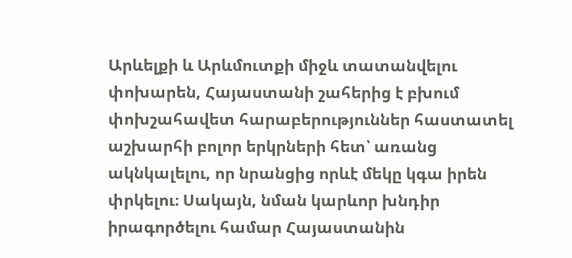Արևելքի և Արևմուտքի միջև տատանվելու փոխարեն, Հայաստանի շահերից է բխում փոխշահավետ հարաբերություններ հաստատել աշխարհի բոլոր երկրների հետ՝ առանց ակնկալելու, որ նրանցից որևէ մեկը կգա իրեն փրկելու։ Սակայն, նման կարևոր խնդիր իրագործելու համար Հայաստանին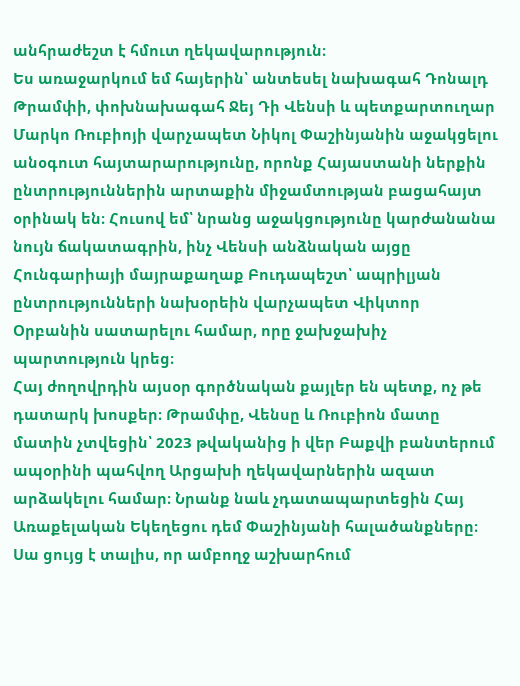անհրաժեշտ է հմուտ ղեկավարություն։
Ես առաջարկում եմ հայերին՝ անտեսել նախագահ Դոնալդ Թրամփի, փոխնախագահ Ջեյ Դի Վենսի և պետքարտուղար Մարկո Ռուբիոյի վարչապետ Նիկոլ Փաշինյանին աջակցելու անօգուտ հայտարարությունը, որոնք Հայաստանի ներքին ընտրություններին արտաքին միջամտության բացահայտ օրինակ են։ Հուսով եմ՝ նրանց աջակցությունը կարժանանա նույն ճակատագրին, ինչ Վենսի անձնական այցը Հունգարիայի մայրաքաղաք Բուդապեշտ՝ ապրիլյան ընտրությունների նախօրեին վարչապետ Վիկտոր Օրբանին սատարելու համար, որը ջախջախիչ պարտություն կրեց։
Հայ ժողովրդին այսօր գործնական քայլեր են պետք, ոչ թե դատարկ խոսքեր։ Թրամփը, Վենսը և Ռուբիոն մատը մատին չտվեցին՝ 2023 թվականից ի վեր Բաքվի բանտերում ապօրինի պահվող Արցախի ղեկավարներին ազատ արձակելու համար։ Նրանք նաև չդատապարտեցին Հայ Առաքելական Եկեղեցու դեմ Փաշինյանի հալածանքները։ Սա ցույց է տալիս, որ ամբողջ աշխարհում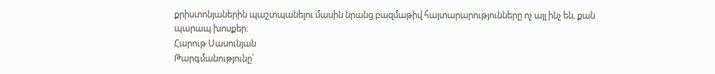քրիստոնյաներին պաշտպանելու մասին նրանց բազմաթիվ հայտարարությունները ոչ այլ ինչ են, քան պարապ խոսքեր։
Հարութ Սասունյան
Թարգմանությունը՝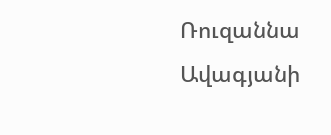Ռուզաննա Ավագյանի